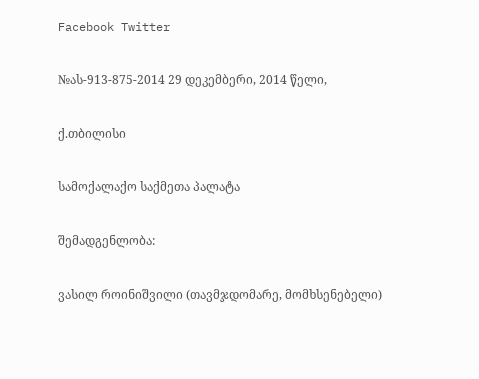Facebook Twitter

№ას-913-875-2014 29 დეკემბერი, 2014 წელი,

ქ.თბილისი

სამოქალაქო საქმეთა პალატა

შემადგენლობა:

ვასილ როინიშვილი (თავმჯდომარე, მომხსენებელი)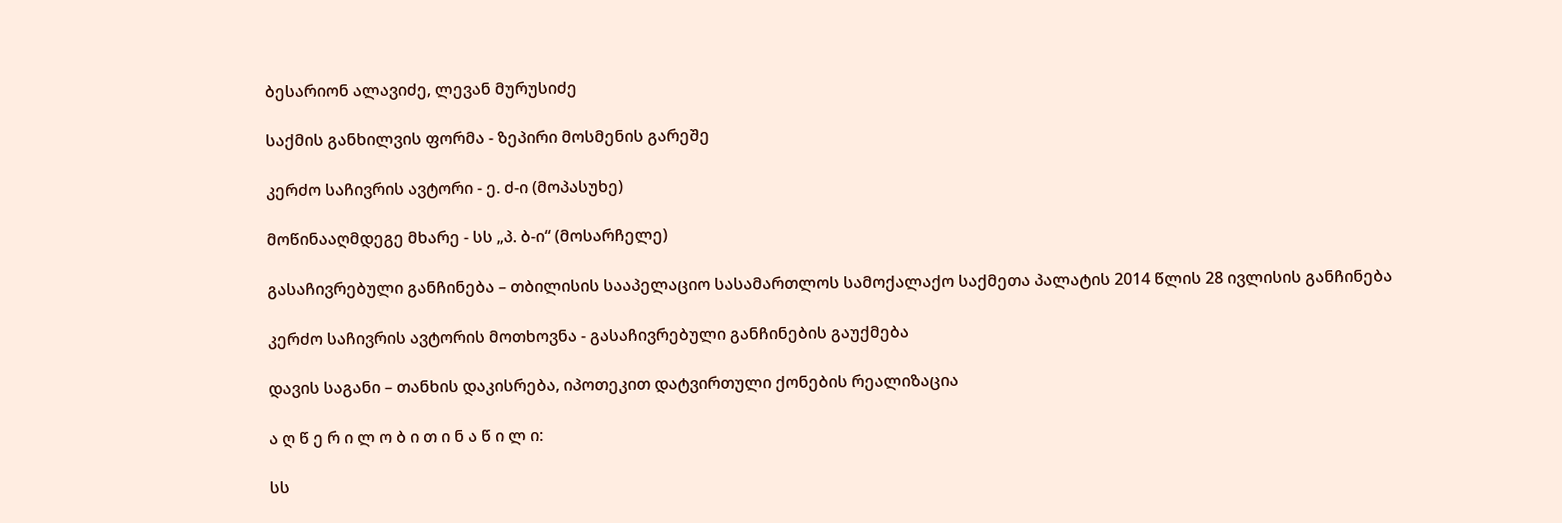ბესარიონ ალავიძე, ლევან მურუსიძე

საქმის განხილვის ფორმა - ზეპირი მოსმენის გარეშე

კერძო საჩივრის ავტორი - ე. ძ-ი (მოპასუხე)

მოწინააღმდეგე მხარე - სს „პ. ბ-ი“ (მოსარჩელე)

გასაჩივრებული განჩინება – თბილისის სააპელაციო სასამართლოს სამოქალაქო საქმეთა პალატის 2014 წლის 28 ივლისის განჩინება

კერძო საჩივრის ავტორის მოთხოვნა - გასაჩივრებული განჩინების გაუქმება

დავის საგანი – თანხის დაკისრება, იპოთეკით დატვირთული ქონების რეალიზაცია

ა ღ წ ე რ ი ლ ო ბ ი თ ი ნ ა წ ი ლ ი:

სს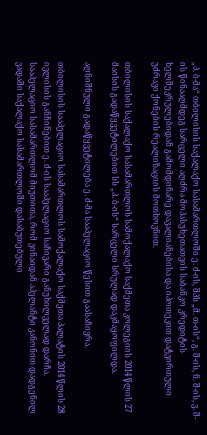„პ. ბ-მა“ თბილისის საქალაქო სასამართლოში ე. ძ-ის, შპს „მ. თ-ის“, გ. შ-ის, ნ. შ-ის, ვ. შ-ის წინააღმდეგ სარცელი აღძრა მოპასუხეთათვის საბანკო კრედიტის ხელშეკრულებიდან გამომდინარე დავალიანებისა და იპოთეკით დატვირთული უძრავი ქონების რეალიზაციის მოთხოვნით.

თბილისის საქალაქო სასამართლოს სამოქალაქო საქმეთა კოლეგიის 2014 წლის 27 მაისის გადაწყვეტილებით სს „პ. ბ-ის“ სარცელი სრულად დაკმაყოფილდა.

აღნიშნული გადაწყვეტილება ე. ძ-მა სააპელაციო წესით გაასაჩივრა.

თბილისის სააპელაციო სასამართლოს სამოქალაქო საქმეთა პალატის 2014 წლის 28 ივლისის განჩინებით ე. ძ-ის სააპელაციო საჩივარი განუხილველად დარჩა. სააპელაციო სასამართლომ მიუთითა, რომ ვინაიდან აპელანტი კანონით დადგენილ ვადაში საქალაქო სასამართლოში დასაბუთებული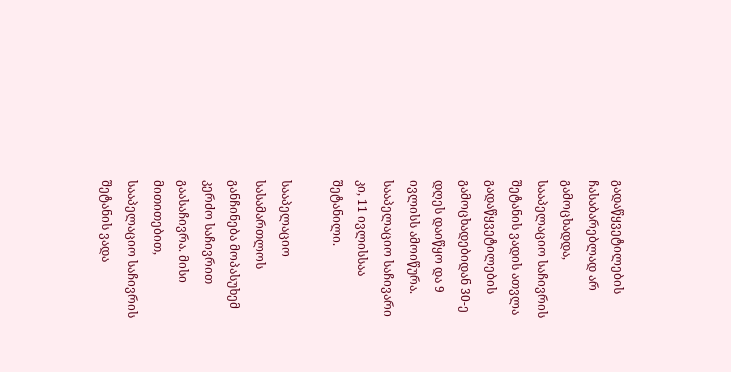გადაწყვეტილების ჩასაბარებლად არ გამოცხადდა, სააპელაციო საჩივრის შეტანის ვადის ათვლა გადაწყვეტილების გამოცხადებიდან 30-ე დღეს დაიწყო და 9 ივლისს ამოიწურა. სააპელაციო საჩივარი კი, 11 ივლისსაა შეტანილი.

სააპელაციო სასამართლოს განჩინება მოპასუხემ კერძო საჩივრით გაასაჩივრა. მისი მითითებით, სააპელაციო საჩივრის შეტანის ვადა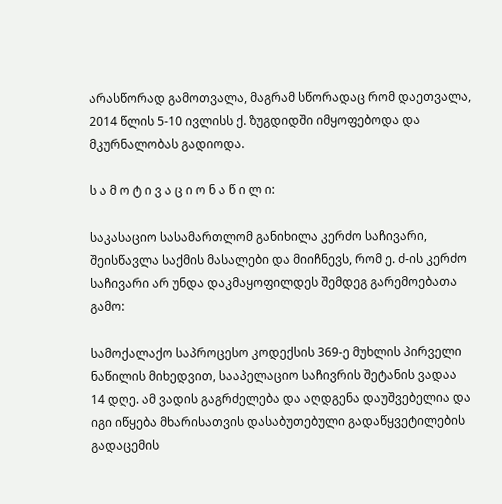არასწორად გამოთვალა, მაგრამ სწორადაც რომ დაეთვალა, 2014 წლის 5-10 ივლისს ქ. ზუგდიდში იმყოფებოდა და მკურნალობას გადიოდა.

ს ა მ ო ტ ი ვ ა ც ი ო ნ ა წ ი ლ ი:

საკასაციო სასამართლომ განიხილა კერძო საჩივარი, შეისწავლა საქმის მასალები და მიიჩნევს, რომ ე. ძ-ის კერძო საჩივარი არ უნდა დაკმაყოფილდეს შემდეგ გარემოებათა გამო:

სამოქალაქო საპროცესო კოდექსის 369-ე მუხლის პირველი ნაწილის მიხედვით, სააპელაციო საჩივრის შეტანის ვადაა 14 დღე. ამ ვადის გაგრძელება და აღდგენა დაუშვებელია და იგი იწყება მხარისათვის დასაბუთებული გადაწყვეტილების გადაცემის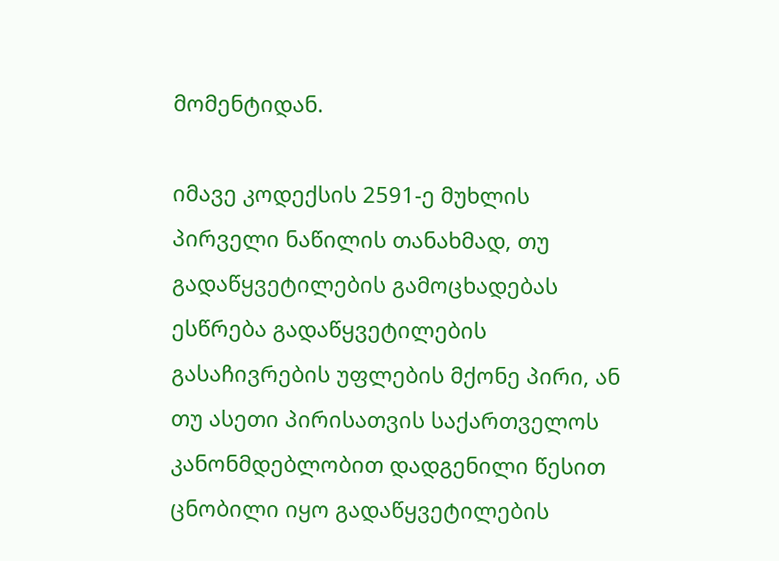მომენტიდან.

იმავე კოდექსის 2591-ე მუხლის პირველი ნაწილის თანახმად, თუ გადაწყვეტილების გამოცხადებას ესწრება გადაწყვეტილების გასაჩივრების უფლების მქონე პირი, ან თუ ასეთი პირისათვის საქართველოს კანონმდებლობით დადგენილი წესით ცნობილი იყო გადაწყვეტილების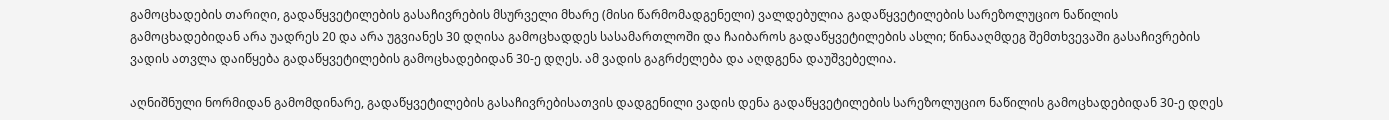გამოცხადების თარიღი, გადაწყვეტილების გასაჩივრების მსურველი მხარე (მისი წარმომადგენელი) ვალდებულია გადაწყვეტილების სარეზოლუციო ნაწილის გამოცხადებიდან არა უადრეს 20 და არა უგვიანეს 30 დღისა გამოცხადდეს სასამართლოში და ჩაიბაროს გადაწყვეტილების ასლი; წინააღმდეგ შემთხვევაში გასაჩივრების ვადის ათვლა დაიწყება გადაწყვეტილების გამოცხადებიდან 30-ე დღეს. ამ ვადის გაგრძელება და აღდგენა დაუშვებელია.

აღნიშნული ნორმიდან გამომდინარე, გადაწყვეტილების გასაჩივრებისათვის დადგენილი ვადის დენა გადაწყვეტილების სარეზოლუციო ნაწილის გამოცხადებიდან 30-ე დღეს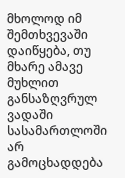მხოლოდ იმ შემთხვევაში დაიწყება, თუ მხარე ამავე მუხლით განსაზღვრულ ვადაში სასამართლოში არ გამოცხადდება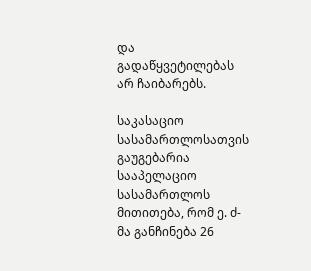და გადაწყვეტილებას არ ჩაიბარებს.

საკასაციო სასამართლოსათვის გაუგებარია სააპელაციო სასამართლოს მითითება, რომ ე. ძ-მა განჩინება 26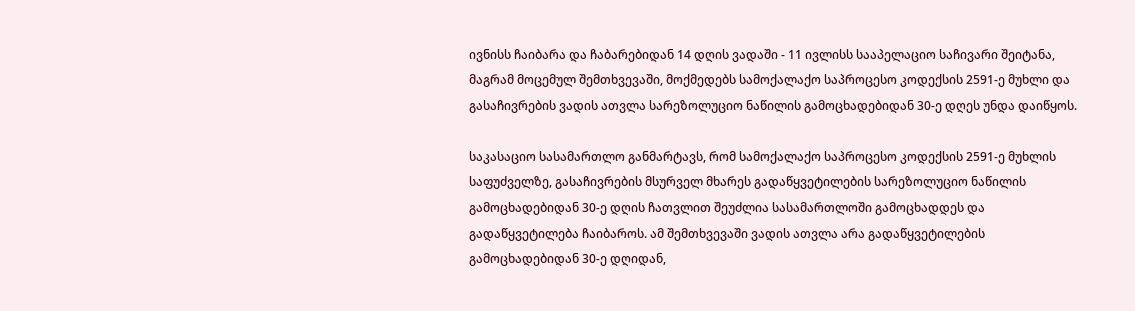ივნისს ჩაიბარა და ჩაბარებიდან 14 დღის ვადაში - 11 ივლისს სააპელაციო საჩივარი შეიტანა, მაგრამ მოცემულ შემთხვევაში, მოქმედებს სამოქალაქო საპროცესო კოდექსის 2591-ე მუხლი და გასაჩივრების ვადის ათვლა სარეზოლუციო ნაწილის გამოცხადებიდან 30-ე დღეს უნდა დაიწყოს.

საკასაციო სასამართლო განმარტავს, რომ სამოქალაქო საპროცესო კოდექსის 2591-ე მუხლის საფუძველზე, გასაჩივრების მსურველ მხარეს გადაწყვეტილების სარეზოლუციო ნაწილის გამოცხადებიდან 30-ე დღის ჩათვლით შეუძლია სასამართლოში გამოცხადდეს და გადაწყვეტილება ჩაიბაროს. ამ შემთხვევაში ვადის ათვლა არა გადაწყვეტილების გამოცხადებიდან 30-ე დღიდან,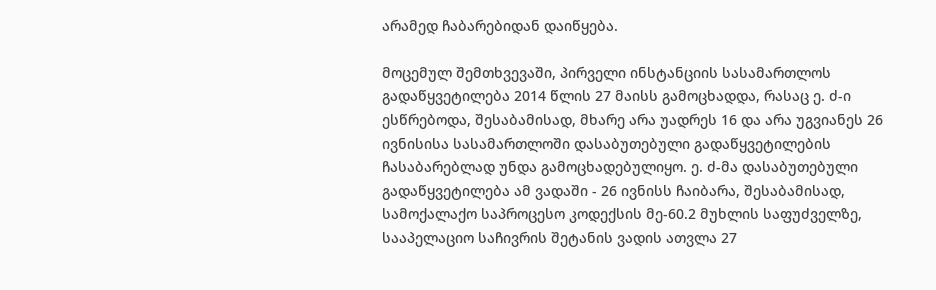არამედ ჩაბარებიდან დაიწყება.

მოცემულ შემთხვევაში, პირველი ინსტანციის სასამართლოს გადაწყვეტილება 2014 წლის 27 მაისს გამოცხადდა, რასაც ე. ძ-ი ესწრებოდა, შესაბამისად, მხარე არა უადრეს 16 და არა უგვიანეს 26 ივნისისა სასამართლოში დასაბუთებული გადაწყვეტილების ჩასაბარებლად უნდა გამოცხადებულიყო. ე. ძ-მა დასაბუთებული გადაწყვეტილება ამ ვადაში - 26 ივნისს ჩაიბარა, შესაბამისად, სამოქალაქო საპროცესო კოდექსის მე-60.2 მუხლის საფუძველზე, სააპელაციო საჩივრის შეტანის ვადის ათვლა 27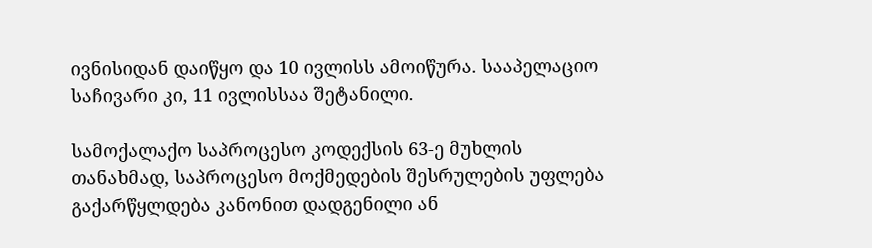ივნისიდან დაიწყო და 10 ივლისს ამოიწურა. სააპელაციო საჩივარი კი, 11 ივლისსაა შეტანილი.

სამოქალაქო საპროცესო კოდექსის 63-ე მუხლის თანახმად, საპროცესო მოქმედების შესრულების უფლება გაქარწყლდება კანონით დადგენილი ან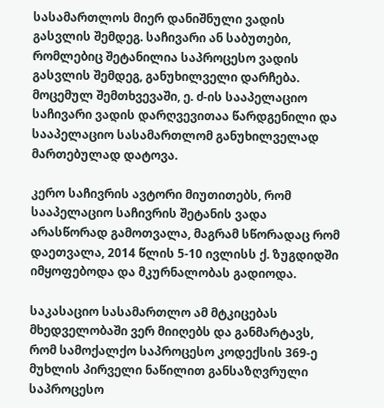სასამართლოს მიერ დანიშნული ვადის გასვლის შემდეგ. საჩივარი ან საბუთები, რომლებიც შეტანილია საპროცესო ვადის გასვლის შემდეგ, განუხილველი დარჩება. მოცემულ შემთხვევაში, ე. ძ-ის სააპელაციო საჩივარი ვადის დარღვევითაა წარდგენილი და სააპელაციო სასამართლომ განუხილველად მართებულად დატოვა.

კერო საჩივრის ავტორი მიუთითებს, რომ სააპელაციო საჩივრის შეტანის ვადა არასწორად გამოთვალა, მაგრამ სწორადაც რომ დაეთვალა, 2014 წლის 5-10 ივლისს ქ. ზუგდიდში იმყოფებოდა და მკურნალობას გადიოდა.

საკასაციო სასამართლო ამ მტკიცებას მხედველობაში ვერ მიიღებს და განმარტავს, რომ სამოქალქო საპროცესო კოდექსის 369-ე მუხლის პირველი ნაწილით განსაზღვრული საპროცესო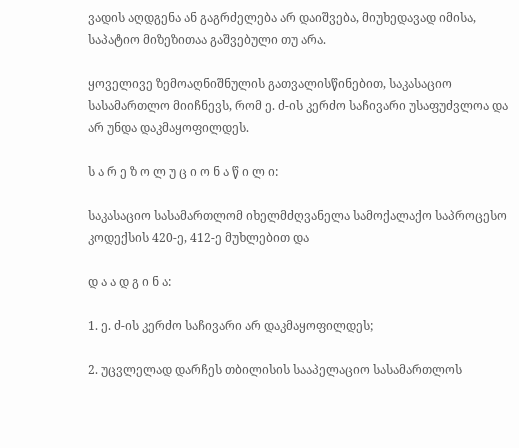ვადის აღდგენა ან გაგრძელება არ დაიშვება, მიუხედავად იმისა, საპატიო მიზეზითაა გაშვებული თუ არა.

ყოველივე ზემოაღნიშნულის გათვალისწინებით, საკასაციო სასამართლო მიიჩნევს, რომ ე. ძ-ის კერძო საჩივარი უსაფუძვლოა და არ უნდა დაკმაყოფილდეს.

ს ა რ ე ზ ო ლ უ ც ი ო ნ ა წ ი ლ ი:

საკასაციო სასამართლომ იხელმძღვანელა სამოქალაქო საპროცესო კოდექსის 420-ე, 412-ე მუხლებით და

დ ა ა დ გ ი ნ ა:

1. ე. ძ-ის კერძო საჩივარი არ დაკმაყოფილდეს;

2. უცვლელად დარჩეს თბილისის სააპელაციო სასამართლოს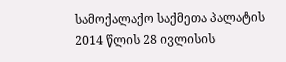სამოქალაქო საქმეთა პალატის 2014 წლის 28 ივლისის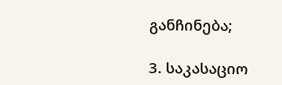განჩინება;

3. საკასაციო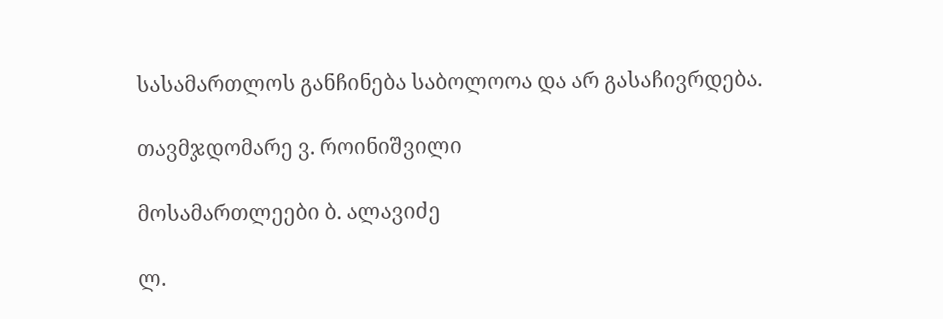სასამართლოს განჩინება საბოლოოა და არ გასაჩივრდება.

თავმჯდომარე ვ. როინიშვილი

მოსამართლეები ბ. ალავიძე

ლ.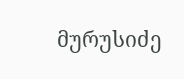მურუსიძე